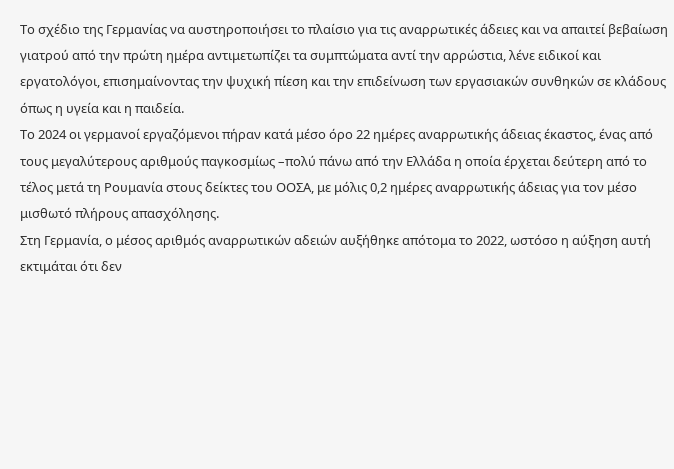Το σχέδιο της Γερμανίας να αυστηροποιήσει το πλαίσιο για τις αναρρωτικές άδειες και να απαιτεί βεβαίωση γιατρού από την πρώτη ημέρα αντιμετωπίζει τα συμπτώματα αντί την αρρώστια, λένε ειδικοί και εργατολόγοι, επισημαίνοντας την ψυχική πίεση και την επιδείνωση των εργασιακών συνθηκών σε κλάδους όπως η υγεία και η παιδεία.
Το 2024 οι γερμανοί εργαζόμενοι πήραν κατά μέσο όρο 22 ημέρες αναρρωτικής άδειας έκαστος, ένας από τους μεγαλύτερους αριθμούς παγκοσμίως –πολύ πάνω από την Ελλάδα η οποία έρχεται δεύτερη από το τέλος μετά τη Ρουμανία στους δείκτες του ΟΟΣΑ, με μόλις 0,2 ημέρες αναρρωτικής άδειας για τον μέσο μισθωτό πλήρους απασχόλησης.
Στη Γερμανία, ο μέσος αριθμός αναρρωτικών αδειών αυξήθηκε απότομα το 2022, ωστόσο η αύξηση αυτή εκτιμάται ότι δεν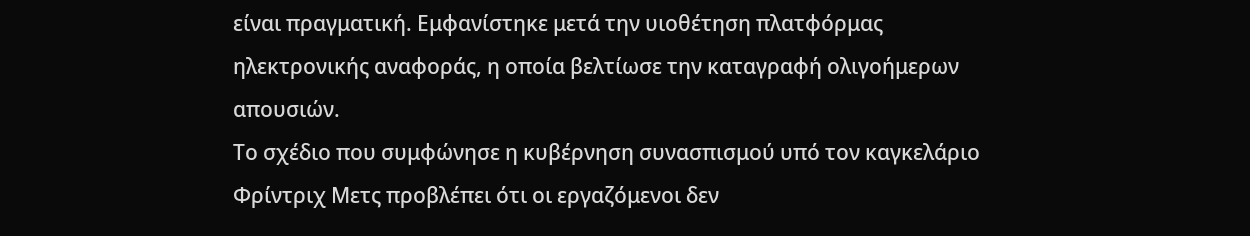είναι πραγματική. Εμφανίστηκε μετά την υιοθέτηση πλατφόρμας ηλεκτρονικής αναφοράς, η οποία βελτίωσε την καταγραφή ολιγοήμερων απουσιών.
Το σχέδιο που συμφώνησε η κυβέρνηση συνασπισμού υπό τον καγκελάριο Φρίντριχ Μετς προβλέπει ότι οι εργαζόμενοι δεν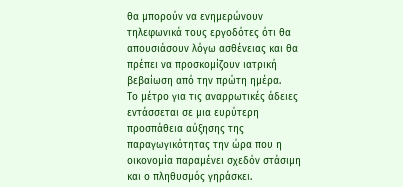θα μπορούν να ενημερώνουν τηλεφωνικά τους εργοδότες ότι θα απουσιάσουν λόγω ασθένειας και θα πρέπει να προσκομίζουν ιατρική βεβαίωση από την πρώτη ημέρα.
Το μέτρο για τις αναρρωτικές άδειες εντάσσεται σε μια ευρύτερη προσπάθεια αύξησης της παραγωγικότητας την ώρα που η οικονομία παραμένει σχεδόν στάσιμη και ο πληθυσμός γηράσκει.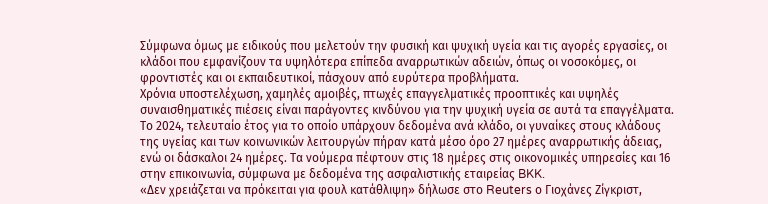Σύμφωνα όμως με ειδικούς που μελετούν την φυσική και ψυχική υγεία και τις αγορές εργασίες, οι κλάδοι που εμφανίζουν τα υψηλότερα επίπεδα αναρρωτικών αδειών, όπως οι νοσοκόμες, οι φροντιστές και οι εκπαιδευτικοί, πάσχουν από ευρύτερα προβλήματα.
Χρόνια υποστελέχωση, χαμηλές αμοιβές, πτωχές επαγγελματικές προοπτικές και υψηλές συναισθηματικές πιέσεις είναι παράγοντες κινδύνου για την ψυχική υγεία σε αυτά τα επαγγέλματα.
Το 2024, τελευταίο έτος για το οποίο υπάρχουν δεδομένα ανά κλάδο, οι γυναίκες στους κλάδους της υγείας και των κοινωνικών λειτουργών πήραν κατά μέσο όρο 27 ημέρες αναρρωτικής άδειας, ενώ οι δάσκαλοι 24 ημέρες. Τα νούμερα πέφτουν στις 18 ημέρες στις οικονομικές υπηρεσίες και 16 στην επικοινωνία, σύμφωνα με δεδομένα της ασφαλιστικής εταιρείας BKK.
«Δεν χρειάζεται να πρόκειται για φουλ κατάθλιψη» δήλωσε στο Reuters ο Γιοχάνες Ζίγκριστ,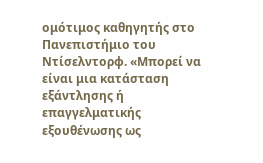ομότιμος καθηγητής στο Πανεπιστήμιο του Ντίσελντορφ. «Μπορεί να είναι μια κατάσταση εξάντλησης ή επαγγελματικής εξουθένωσης ως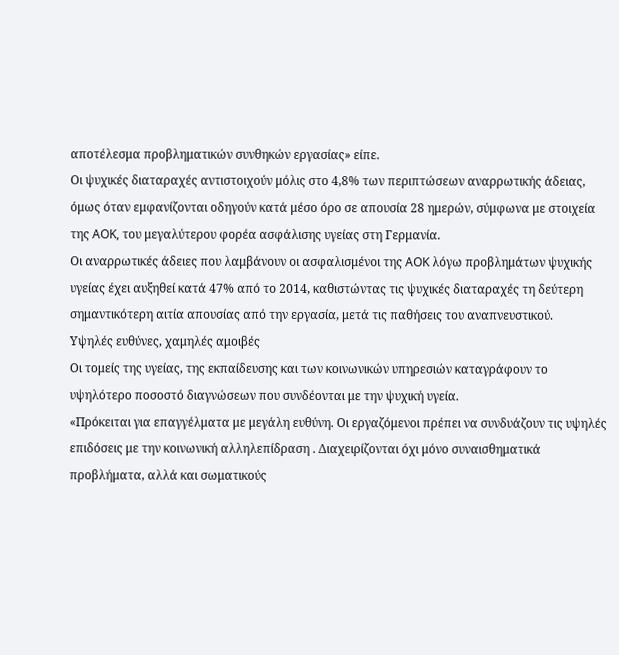αποτέλεσμα προβληματικών συνθηκών εργασίας» είπε.
Οι ψυχικές διαταραχές αντιστοιχούν μόλις στο 4,8% των περιπτώσεων αναρρωτικής άδειας, όμως όταν εμφανίζονται οδηγούν κατά μέσο όρο σε απουσία 28 ημερών, σύμφωνα με στοιχεία της AOK, του μεγαλύτερου φορέα ασφάλισης υγείας στη Γερμανία.
Οι αναρρωτικές άδειες που λαμβάνουν οι ασφαλισμένοι της AOK λόγω προβλημάτων ψυχικής υγείας έχει αυξηθεί κατά 47% από το 2014, καθιστώντας τις ψυχικές διαταραχές τη δεύτερη σημαντικότερη αιτία απουσίας από την εργασία, μετά τις παθήσεις του αναπνευστικού.
Υψηλές ευθύνες, χαμηλές αμοιβές
Οι τομείς της υγείας, της εκπαίδευσης και των κοινωνικών υπηρεσιών καταγράφουν το υψηλότερο ποσοστό διαγνώσεων που συνδέονται με την ψυχική υγεία.
«Πρόκειται για επαγγέλματα με μεγάλη ευθύνη. Οι εργαζόμενοι πρέπει να συνδυάζουν τις υψηλές επιδόσεις με την κοινωνική αλληλεπίδραση . Διαχειρίζονται όχι μόνο συναισθηματικά προβλήματα, αλλά και σωματικούς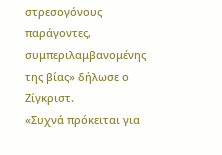στρεσογόνους παράγοντες, συμπεριλαμβανομένης της βίας» δήλωσε ο Ζίγκριστ.
«Συχνά πρόκειται για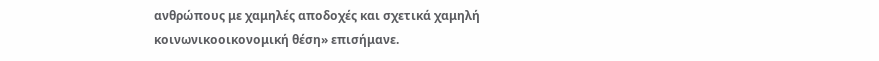ανθρώπους με χαμηλές αποδοχές και σχετικά χαμηλή κοινωνικοοικονομική θέση» επισήμανε.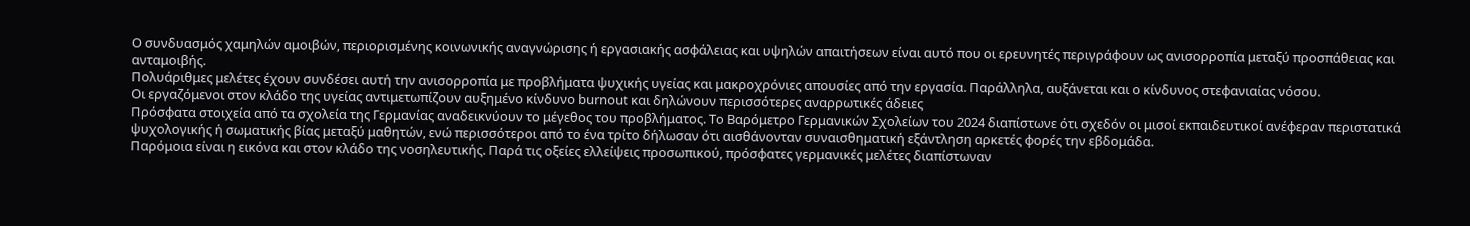Ο συνδυασμός χαμηλών αμοιβών, περιορισμένης κοινωνικής αναγνώρισης ή εργασιακής ασφάλειας και υψηλών απαιτήσεων είναι αυτό που οι ερευνητές περιγράφουν ως ανισορροπία μεταξύ προσπάθειας και ανταμοιβής.
Πολυάριθμες μελέτες έχουν συνδέσει αυτή την ανισορροπία με προβλήματα ψυχικής υγείας και μακροχρόνιες απουσίες από την εργασία. Παράλληλα, αυξάνεται και ο κίνδυνος στεφανιαίας νόσου.
Οι εργαζόμενοι στον κλάδο της υγείας αντιμετωπίζουν αυξημένο κίνδυνο burnout και δηλώνουν περισσότερες αναρρωτικές άδειες
Πρόσφατα στοιχεία από τα σχολεία της Γερμανίας αναδεικνύουν το μέγεθος του προβλήματος. Το Βαρόμετρο Γερμανικών Σχολείων του 2024 διαπίστωνε ότι σχεδόν οι μισοί εκπαιδευτικοί ανέφεραν περιστατικά ψυχολογικής ή σωματικής βίας μεταξύ μαθητών, ενώ περισσότεροι από το ένα τρίτο δήλωσαν ότι αισθάνονταν συναισθηματική εξάντληση αρκετές φορές την εβδομάδα.
Παρόμοια είναι η εικόνα και στον κλάδο της νοσηλευτικής. Παρά τις οξείες ελλείψεις προσωπικού, πρόσφατες γερμανικές μελέτες διαπίστωναν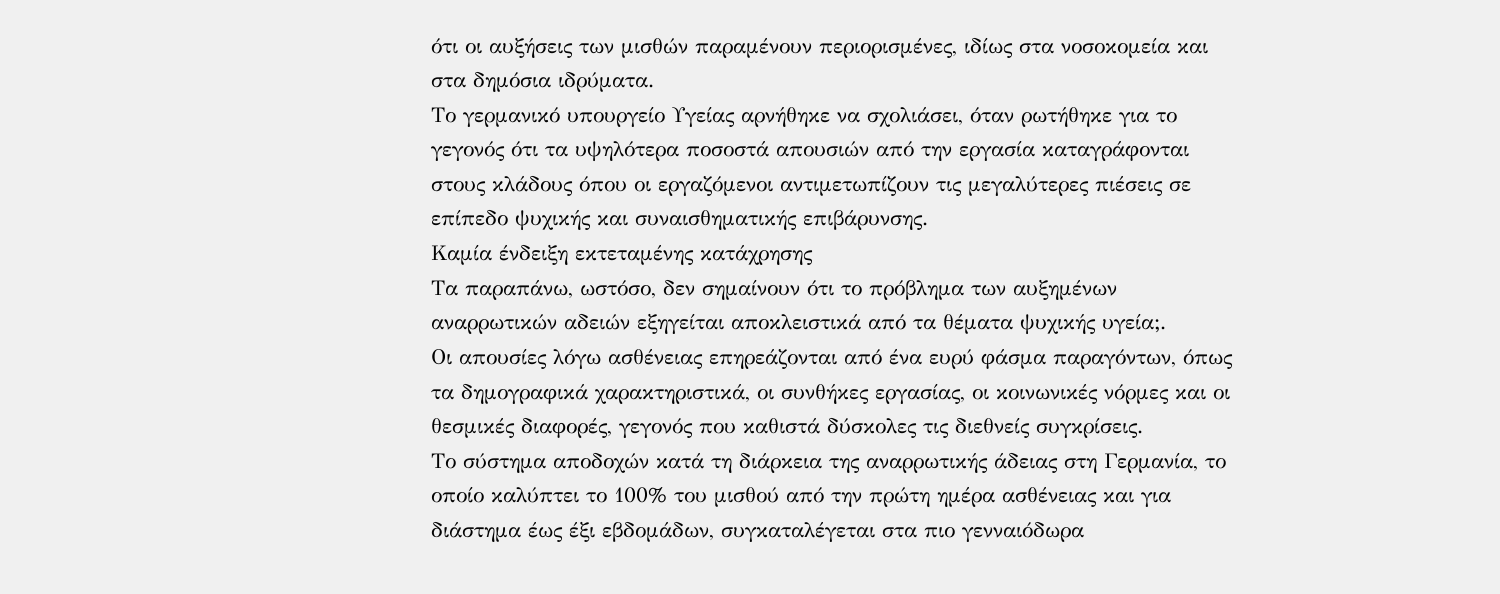ότι οι αυξήσεις των μισθών παραμένουν περιορισμένες, ιδίως στα νοσοκομεία και στα δημόσια ιδρύματα.
Το γερμανικό υπουργείο Υγείας αρνήθηκε να σχολιάσει, όταν ρωτήθηκε για το γεγονός ότι τα υψηλότερα ποσοστά απουσιών από την εργασία καταγράφονται στους κλάδους όπου οι εργαζόμενοι αντιμετωπίζουν τις μεγαλύτερες πιέσεις σε επίπεδο ψυχικής και συναισθηματικής επιβάρυνσης.
Καμία ένδειξη εκτεταμένης κατάχρησης
Τα παραπάνω, ωστόσο, δεν σημαίνουν ότι το πρόβλημα των αυξημένων αναρρωτικών αδειών εξηγείται αποκλειστικά από τα θέματα ψυχικής υγεία;.
Οι απουσίες λόγω ασθένειας επηρεάζονται από ένα ευρύ φάσμα παραγόντων, όπως τα δημογραφικά χαρακτηριστικά, οι συνθήκες εργασίας, οι κοινωνικές νόρμες και οι θεσμικές διαφορές, γεγονός που καθιστά δύσκολες τις διεθνείς συγκρίσεις.
Το σύστημα αποδοχών κατά τη διάρκεια της αναρρωτικής άδειας στη Γερμανία, το οποίο καλύπτει το 100% του μισθού από την πρώτη ημέρα ασθένειας και για διάστημα έως έξι εβδομάδων, συγκαταλέγεται στα πιο γενναιόδωρα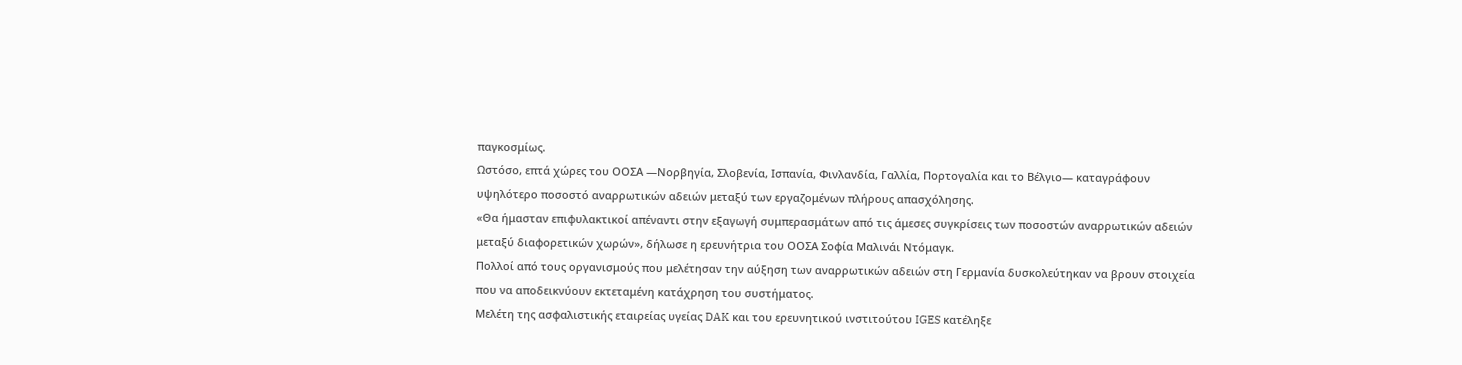παγκοσμίως.
Ωστόσο, επτά χώρες του ΟΟΣΑ —Νορβηγία, Σλοβενία, Ισπανία, Φινλανδία, Γαλλία, Πορτογαλία και το Βέλγιο— καταγράφουν υψηλότερο ποσοστό αναρρωτικών αδειών μεταξύ των εργαζομένων πλήρους απασχόλησης.
«Θα ήμασταν επιφυλακτικοί απέναντι στην εξαγωγή συμπερασμάτων από τις άμεσες συγκρίσεις των ποσοστών αναρρωτικών αδειών μεταξύ διαφορετικών χωρών», δήλωσε η ερευνήτρια του ΟΟΣΑ Σοφία Μαλινάι Ντόμαγκ.
Πολλοί από τους οργανισμούς που μελέτησαν την αύξηση των αναρρωτικών αδειών στη Γερμανία δυσκολεύτηκαν να βρουν στοιχεία που να αποδεικνύουν εκτεταμένη κατάχρηση του συστήματος.
Μελέτη της ασφαλιστικής εταιρείας υγείας DAK και του ερευνητικού ινστιτούτου IGES κατέληξε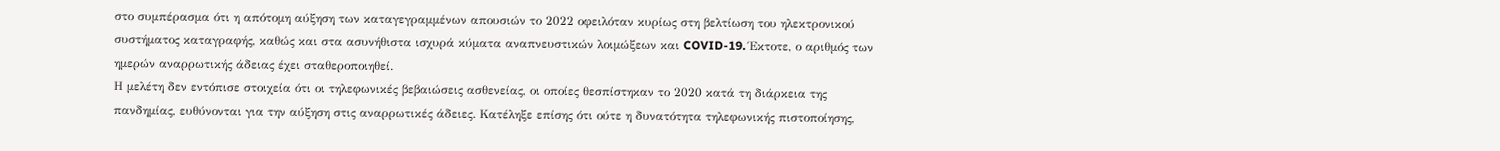στο συμπέρασμα ότι η απότομη αύξηση των καταγεγραμμένων απουσιών το 2022 οφειλόταν κυρίως στη βελτίωση του ηλεκτρονικού συστήματος καταγραφής, καθώς και στα ασυνήθιστα ισχυρά κύματα αναπνευστικών λοιμώξεων και COVID-19. Έκτοτε, ο αριθμός των ημερών αναρρωτικής άδειας έχει σταθεροποιηθεί.
Η μελέτη δεν εντόπισε στοιχεία ότι οι τηλεφωνικές βεβαιώσεις ασθενείας, οι οποίες θεσπίστηκαν το 2020 κατά τη διάρκεια της πανδημίας, ευθύνονται για την αύξηση στις αναρρωτικές άδειες. Κατέληξε επίσης ότι ούτε η δυνατότητα τηλεφωνικής πιστοποίησης,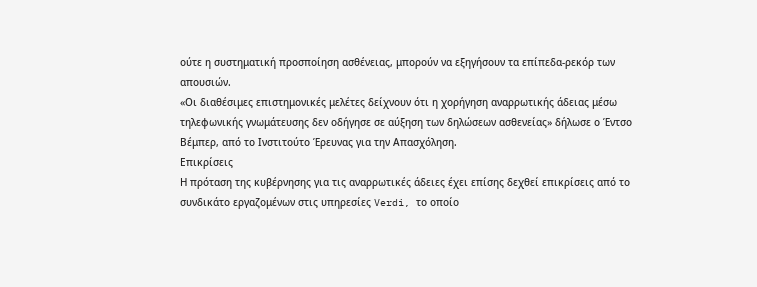ούτε η συστηματική προσποίηση ασθένειας, μπορούν να εξηγήσουν τα επίπεδα-ρεκόρ των απουσιών.
«Οι διαθέσιμες επιστημονικές μελέτες δείχνουν ότι η χορήγηση αναρρωτικής άδειας μέσω τηλεφωνικής γνωμάτευσης δεν οδήγησε σε αύξηση των δηλώσεων ασθενείας» δήλωσε ο Έντσο Βέμπερ, από το Ινστιτούτο Έρευνας για την Απασχόληση.
Επικρίσεις
Η πρόταση της κυβέρνησης για τις αναρρωτικές άδειες έχει επίσης δεχθεί επικρίσεις από το συνδικάτο εργαζομένων στις υπηρεσίες Verdi, το οποίο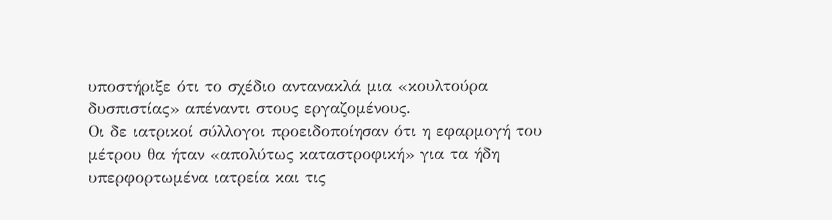υποστήριξε ότι το σχέδιο αντανακλά μια «κουλτούρα δυσπιστίας» απέναντι στους εργαζομένους.
Οι δε ιατρικοί σύλλογοι προειδοποίησαν ότι η εφαρμογή του μέτρου θα ήταν «απολύτως καταστροφική» για τα ήδη υπερφορτωμένα ιατρεία και τις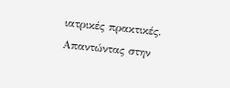ιατρικές πρακτικές.
Απαντώντας στην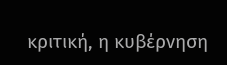κριτική, η κυβέρνηση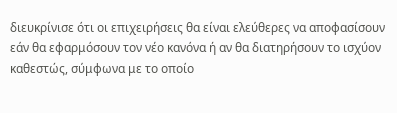διευκρίνισε ότι οι επιχειρήσεις θα είναι ελεύθερες να αποφασίσουν εάν θα εφαρμόσουν τον νέο κανόνα ή αν θα διατηρήσουν το ισχύον καθεστώς, σύμφωνα με το οποίο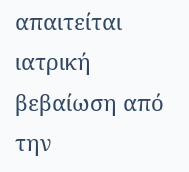απαιτείται ιατρική βεβαίωση από την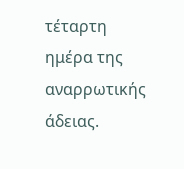τέταρτη ημέρα της αναρρωτικής άδειας.